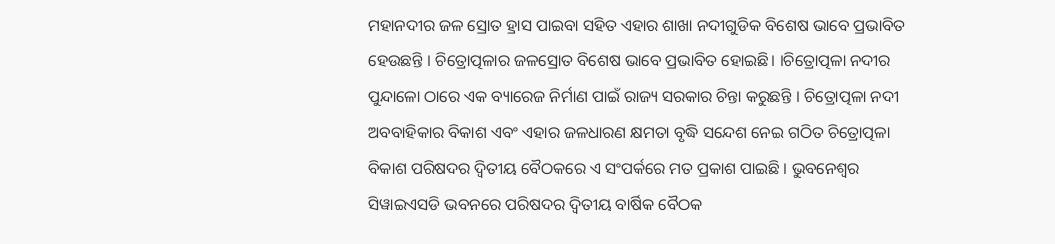ମହାନଦୀର ଜଳ ସ୍ରୋତ ହ୍ରାସ ପାଇବା ସହିତ ଏହାର ଶାଖା ନଦୀଗୁଡିକ ବିଶେଷ ଭାବେ ପ୍ରଭାବିତ ହେଉଛନ୍ତି । ଚିତ୍ରୋତ୍ପଳାର ଜଳସ୍ରୋତ ବିଶେଷ ଭାବେ ପ୍ରଭାବିତ ହୋଇଛି। ।ଚିତ୍ରୋତ୍ପଳା ନଦୀର ପୁନ୍ଦାଳୋ ଠାରେ ଏକ ବ୍ୟାରେଜ ନିର୍ମାଣ ପାଇଁ ରାଜ୍ୟ ସରକାର ଚିନ୍ତା କରୁଛନ୍ତି । ଚିତ୍ରୋତ୍ପଳା ନଦୀ ଅବବାହିକାର ବିକାଶ ଏବଂ ଏହାର ଜଳଧାରଣ କ୍ଷମତା ବୃଦ୍ଧି ସନ୍ଦେଶ ନେଇ ଗଠିତ ଚିତ୍ରୋତ୍ପଳା ବିକାଶ ପରିଷଦର ଦ୍ବିତୀୟ ବୈଠକରେ ଏ ସଂପର୍କରେ ମତ ପ୍ରକାଶ ପାଇଛି । ଭୁବନେଶ୍ବର ସିୱାଇଏସଡି ଭବନରେ ପରିଷଦର ଦ୍ବିତୀୟ ବାର୍ଷିକ ବୈଠକ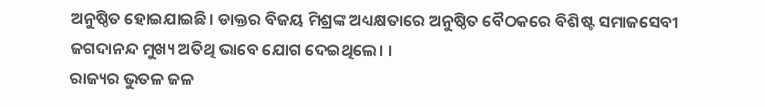ଅନୁଷ୍ଠିତ ହୋଇଯାଇଛି। ଡାକ୍ତର ବିଜୟ ମିଶ୍ରଙ୍କ ଅଧ୍ୟକ୍ଷତାରେ ଅନୁଷ୍ଠିତ ବୈଠକରେ ବିଶିଷ୍ଟ ସମାଜସେବୀ ଜଗଦାନନ୍ଦ ମୁଖ୍ୟ ଅତିଥି ଭାବେ ଯୋଗ ଦେଇଥିଲେ। ।
ରାଜ୍ୟର ଭୁତଳ ଜଳ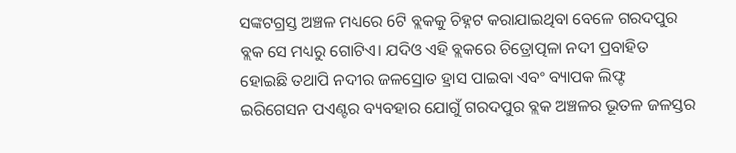ସଙ୍କଟଗ୍ରସ୍ତ ଅଞ୍ଚଳ ମଧ୍ୟରେ 6ଟି ବ୍ଲକକୁ ଚିହ୍ନଟ କରାଯାଇଥିବା ବେଳେ ଗରଦପୁର ବ୍ଲକ ସେ ମଧ୍ୟରୁ ଗୋଟିଏ। ଯଦିଓ ଏହି ବ୍ଲକରେ ଚିତ୍ରୋତ୍ପଳା ନଦୀ ପ୍ରବାହିତ ହୋଇଛି ତଥାପି ନଦୀର ଜଳସ୍ରୋତ ହ୍ରାସ ପାଇବା ଏବଂ ବ୍ୟାପକ ଲିଫ୍ଟ ଇରିଗେସନ ପଏଣ୍ଟର ବ୍ୟବହାର ଯୋଗୁଁ ଗରଦପୁର ବ୍ଲକ ଅଞ୍ଚଳର ଭୂତଳ ଜଳସ୍ତର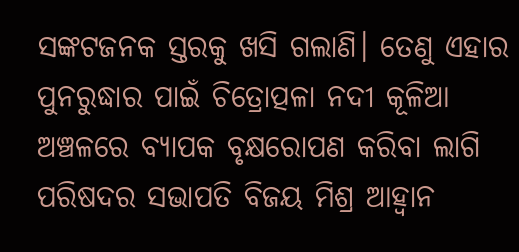ସଙ୍କଟଜନକ ସ୍ତରକୁ ଖସି ଗଲାଣି। ତେଣୁ ଏହାର ପୁନରୁଦ୍ଧାର ପାଇଁ ଚିତ୍ରୋତ୍ପଳା ନଦୀ କୂଳିଆ ଅଞ୍ଚଳରେ ବ୍ୟାପକ ବୃକ୍ଷରୋପଣ କରିବା ଲାଗି ପରିଷଦର ସଭାପତି ବିଜୟ ମିଶ୍ର ଆହ୍ବାନ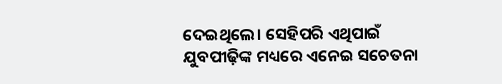ଦେଇଥିଲେ। ସେହିପରି ଏଥିପାଇଁ ଯୁବପୀଢ଼ିଙ୍କ ମଧ୍ୟରେ ଏନେଇ ସଚେତନା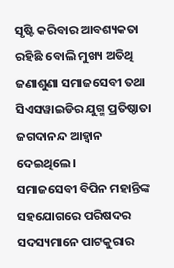ସୃଷ୍ଟି କରିବାର ଆବଶ୍ୟକତା ରହିଛି ବୋଲି ମୁଖ୍ୟ ଅତିଥି ଜଣାଶୁଣା ସମାଜସେବୀ ତଥା ସିଏସୱାଇଡିର ଯୁଗ୍ମ ପ୍ରତିଷ୍ଠାତା ଜଗଦାନନ୍ଦ ଆହ୍ବାନ ଦେଇଥିଲେ।
ସମାଜସେବୀ ବିପିନ ମହାନ୍ତିଙ୍କ ସହଯୋଗରେ ପରିଷଦର ସଦସ୍ୟମାନେ ପାଟକୁରାର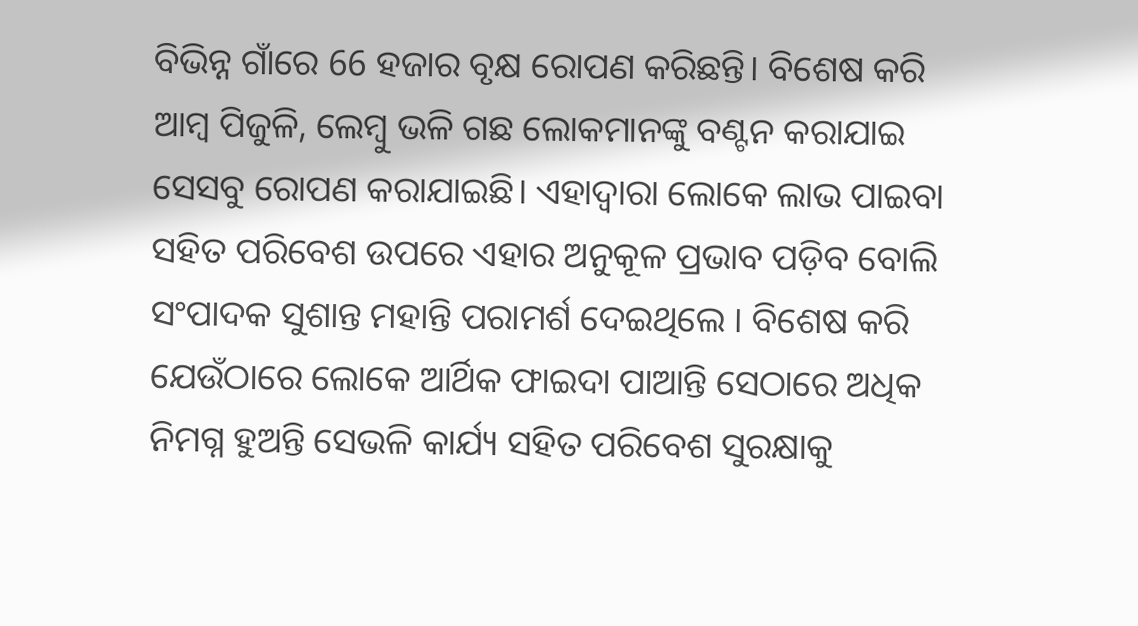ବିଭିନ୍ନ ଗାଁରେ 66 ହଜାର ବୃକ୍ଷ ରୋପଣ କରିଛନ୍ତି। ବିଶେଷ କରି ଆମ୍ବ ପିଜୁଳି, ଲେମ୍ବୁ ଭଳି ଗଛ ଲୋକମାନଙ୍କୁ ବଣ୍ଟନ କରାଯାଇ ସେସବୁ ରୋପଣ କରାଯାଇଛି। ଏହାଦ୍ବାରା ଲୋକେ ଲାଭ ପାଇବା ସହିତ ପରିବେଶ ଉପରେ ଏହାର ଅନୁକୂଳ ପ୍ରଭାବ ପଡ଼ିବ ବୋଲି ସଂପାଦକ ସୁଶାନ୍ତ ମହାନ୍ତି ପରାମର୍ଶ ଦେଇଥିଲେ । ବିଶେଷ କରି ଯେଉଁଠାରେ ଲୋକେ ଆର୍ଥିକ ଫାଇଦା ପାଆନ୍ତି ସେଠାରେ ଅଧିକ ନିମଗ୍ନ ହୁଅନ୍ତି ସେଭଳି କାର୍ଯ୍ୟ ସହିତ ପରିବେଶ ସୁରକ୍ଷାକୁ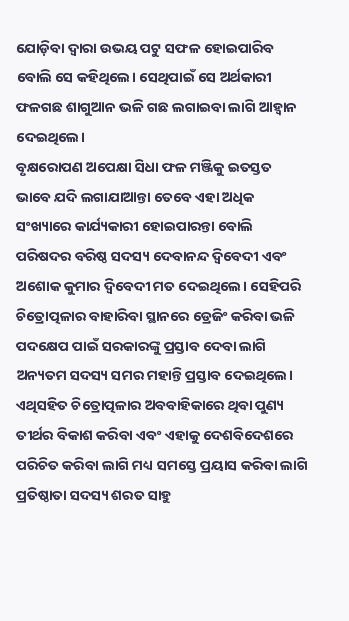ଯୋଡ଼ିବା ଦ୍ବାରା ଉଭୟ ପଟୁ ସଫଳ ହୋଇପାରିବ ବୋଲି ସେ କହିଥିଲେ। ସେଥିପାଇଁ ସେ ଅର୍ଥକାରୀ ଫଳଗଛ ଶାଗୁଆନ ଭଳି ଗଛ ଲଗାଇବା ଲାଗି ଆହ୍ବାନ ଦେଇଥିଲେ।
ବୃକ୍ଷରୋପଣ ଅପେକ୍ଷା ସିଧା ଫଳ ମଞ୍ଜିକୁ ଇତସ୍ତତ ଭାବେ ଯଦି ଲଗାଯାଆନ୍ତା ତେବେ ଏହା ଅଧିକ ସଂଖ୍ୟାରେ କାର୍ଯ୍ୟକାରୀ ହୋଇପାରନ୍ତା ବୋଲି ପରିଷଦର ବରିଷ୍ଠ ସଦସ୍ୟ ଦେବାନନ୍ଦ ଦ୍ବିବେଦୀ ଏବଂ ଅଶୋକ କୁମାର ଦ୍ବିବେଦୀ ମତ ଦେଇଥିଲେ। ସେହିପରି ଚିତ୍ରୋତ୍ପଳାର ବାହାରିବା ସ୍ଥାନରେ ଡ୍ରେଜିଂ କରିବା ଭଳି ପଦକ୍ଷେପ ପାଇଁ ସରକାରଙ୍କୁ ପ୍ରସ୍ତାବ ଦେବା ଲାଗି ଅନ୍ୟତମ ସଦସ୍ୟ ସମର ମହାନ୍ତି ପ୍ରସ୍ତାବ ଦେଇଥିଲେ। ଏଥିସହିତ ଚିତ୍ରୋତ୍ପଳାର ଅବବାହିକାରେ ଥିବା ପୁଣ୍ୟ ତୀର୍ଥର ବିକାଶ କରିବା ଏବଂ ଏହାକୁ ଦେଶବିଦେଶରେ ପରିଚିତ କରିବା ଲାଗି ମଧ୍ୟ ସମସ୍ତେ ପ୍ରୟାସ କରିବା ଲାଗି ପ୍ରତିଷ୍ଠାତା ସଦସ୍ୟ ଶରତ ସାହୁ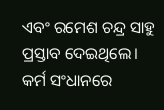ଏବଂ ରମେଶ ଚନ୍ଦ୍ର ସାହୁ ପ୍ରସ୍ତାବ ଦେଇଥିଲେ।
କର୍ମ ସଂଧାନରେ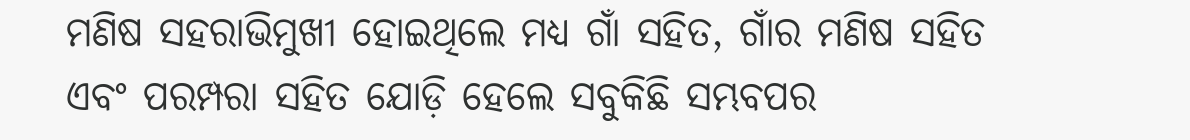ମଣିଷ ସହରାଭିମୁଖୀ ହୋଇଥିଲେ ମଧ୍ୟ ଗାଁ ସହିତ, ଗାଁର ମଣିଷ ସହିତ ଏବଂ ପରମ୍ପରା ସହିତ ଯୋଡ଼ି ହେଲେ ସବୁକିଛି ସମ୍ଭବପର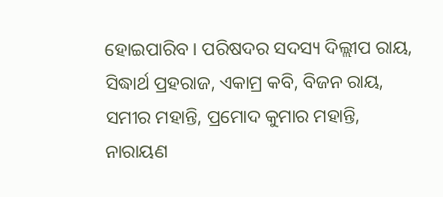ହୋଇପାରିବ। ପରିଷଦର ସଦସ୍ୟ ଦିଲ୍ଲୀପ ରାୟ, ସିଦ୍ଧାର୍ଥ ପ୍ରହରାଜ, ଏକାମ୍ର କବି, ବିଜନ ରାୟ, ସମୀର ମହାନ୍ତି, ପ୍ରମୋଦ କୁମାର ମହାନ୍ତି, ନାରାୟଣ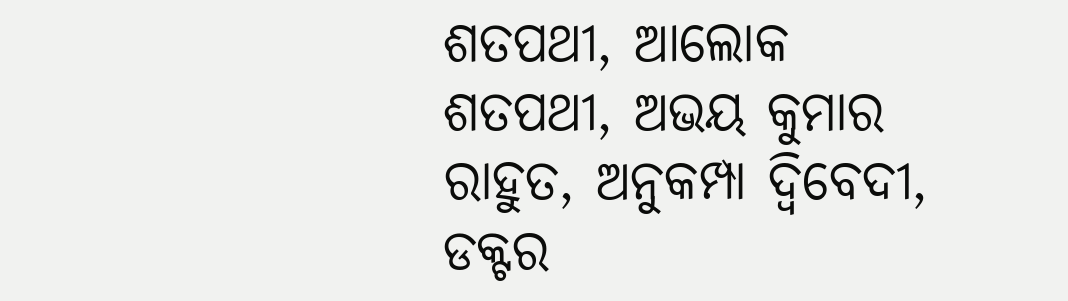ଶତପଥୀ, ଆଲୋକ ଶତପଥୀ, ଅଭୟ କୁମାର ରାହୁତ, ଅନୁକମ୍ପା ଦ୍ବିବେଦୀ, ଡକ୍ଟର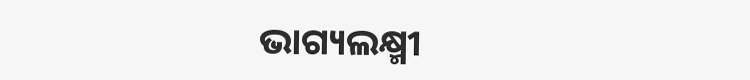ଭାଗ୍ୟଲକ୍ଷ୍ମୀ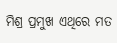ମିଶ୍ର ପ୍ରମୁଖ ଏଥିରେ ମତ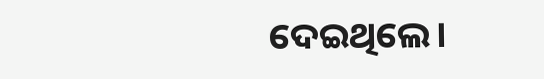ଦେଇଥିଲେ।